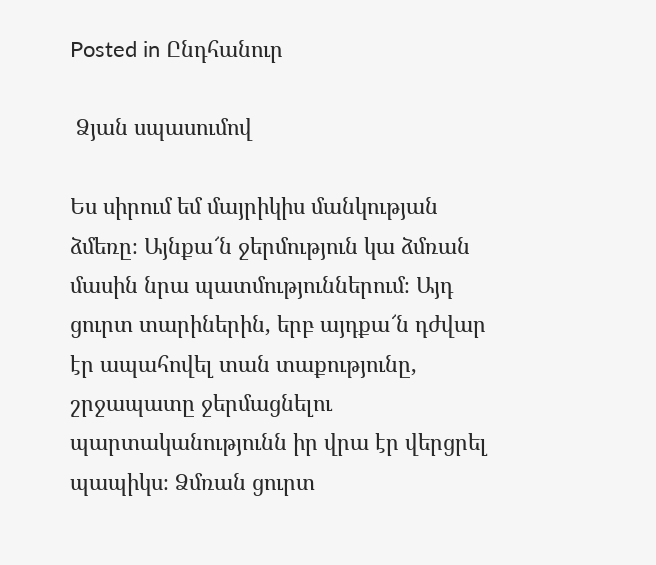Posted in Ընդհանուր

 Ձյան սպասումով

Ես սիրում եմ մայրիկիս մանկության ձմեռը։ Այնքա՜ն ջերմություն կա ձմռան մասին նրա պատմություններում։ Այդ ցուրտ տարիներին, երբ այդքա՜ն դժվար էր ապահովել տան տաքությունը, շրջապատը ջերմացնելու պարտականությունն իր վրա էր վերցրել պապիկս։ Ձմռան ցուրտ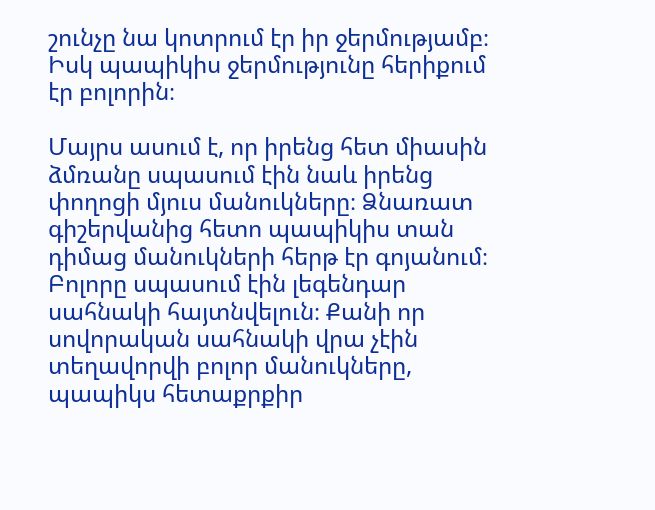շունչը նա կոտրում էր իր ջերմությամբ։ Իսկ պապիկիս ջերմությունը հերիքում էր բոլորին։

Մայրս ասում է, որ իրենց հետ միասին ձմռանը սպասում էին նաև իրենց փողոցի մյուս մանուկները։ Ձնառատ գիշերվանից հետո պապիկիս տան դիմաց մանուկների հերթ էր գոյանում։ Բոլորը սպասում էին լեգենդար սահնակի հայտնվելուն։ Քանի որ սովորական սահնակի վրա չէին տեղավորվի բոլոր մանուկները, պապիկս հետաքրքիր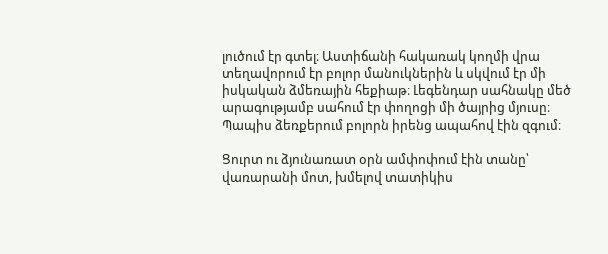լուծում էր գտել։ Աստիճանի հակառակ կողմի վրա տեղավորում էր բոլոր մանուկներին և սկվում էր մի իսկական ձմեռային հեքիաթ։ Լեգենդար սահնակը մեծ արագությամբ սահում էր փողոցի մի ծայրից մյուսը։ Պապիս ձեռքերում բոլորն իրենց ապահով էին զգում։

Ցուրտ ու ձյունառատ օրն ամփոփում էին տանը՝ վառարանի մոտ, խմելով տատիկիս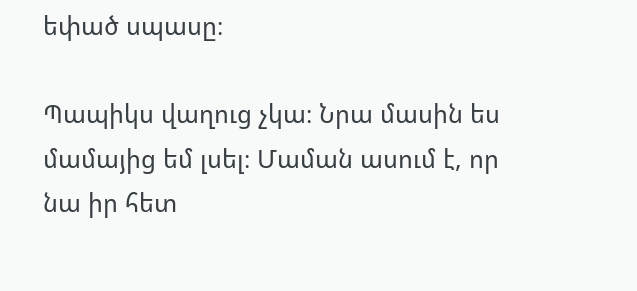եփած սպասը։

Պապիկս վաղուց չկա։ Նրա մասին ես մամայից եմ լսել։ Մաման ասում է, որ նա իր հետ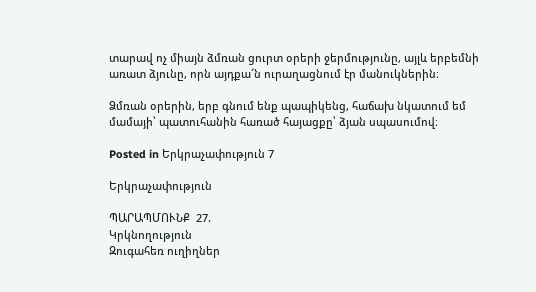տարավ ոչ միայն ձմռան ցուրտ օրերի ջերմությունը, այլև երբեմնի առատ ձյունը, որն այդքա՜ն ուրաղացնում էր մանուկներին։

Ձմռան օրերին, երբ գնում ենք պապիկենց, հաճախ նկատում եմ մամայի՝ պատուհանին հառած հայացքը՝ ձյան սպասումով։

Posted in Երկրաչափություն 7

Երկրաչափություն

ՊԱՐԱՊՄՈՒՆՔ  27.
Կրկնողություն
Զուգահեռ ուղիղներ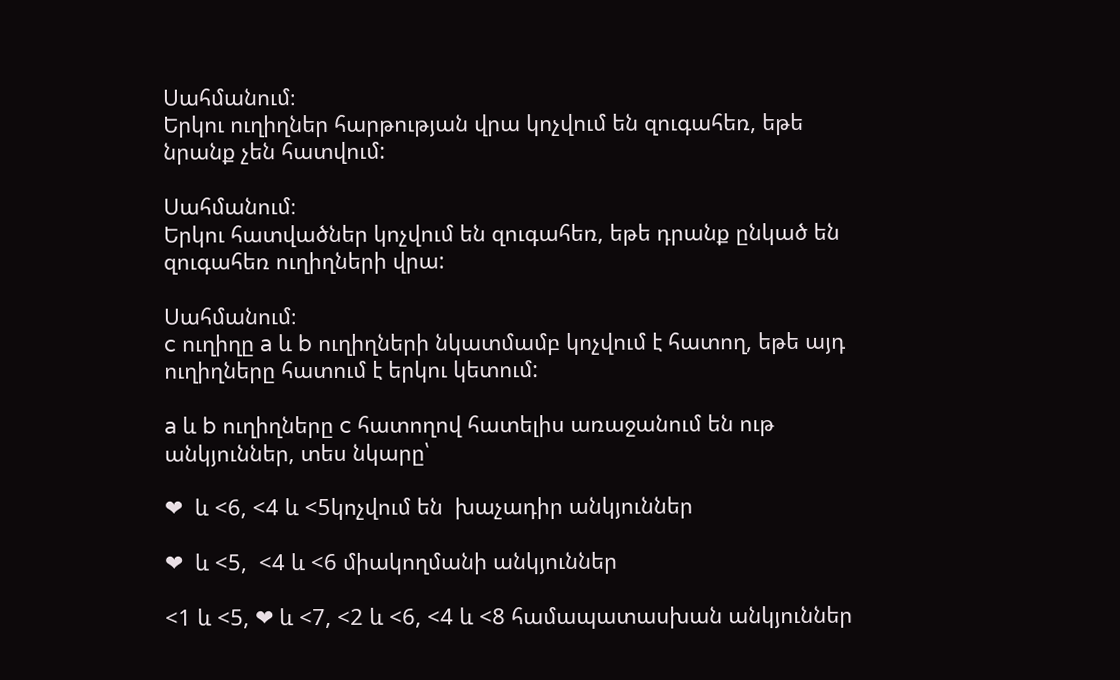Սահմանում։
Երկու ուղիղներ հարթության վրա կոչվում են զուգահեռ, եթե նրանք չեն հատվում:

Սահմանում։
Երկու հատվածներ կոչվում են զուգահեռ, եթե դրանք ընկած են զուգահեռ ուղիղների վրա:

Սահմանում։
c ուղիղը a և b ուղիղների նկատմամբ կոչվում է հատող, եթե այդ ուղիղները հատում է երկու կետում:

a և b ուղիղները c հատողով հատելիս առաջանում են ութ անկյուններ, տես նկարը՝

❤  և <6, <4 և <5կոչվում են  խաչադիր անկյուններ

❤  և <5,  <4 և <6 միակողմանի անկյուններ

<1 և <5, ❤ և <7, <2 և <6, <4 և <8 համապատասխան անկյուններ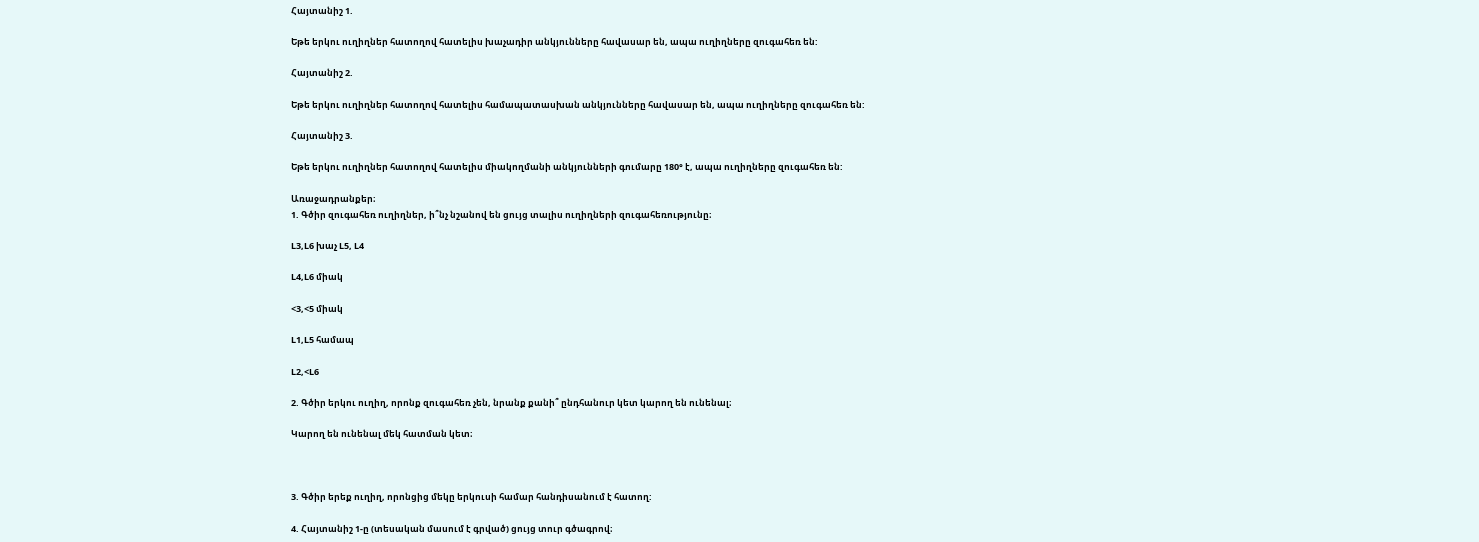Հայտանիշ 1.

Եթե երկու ուղիղներ հատողով հատելիս խաչադիր անկյունները հավասար են, ապա ուղիղները զուգահեռ են:

Հայտանիշ 2.

Եթե երկու ուղիղներ հատողով հատելիս համապատասխան անկյունները հավասար են, ապա ուղիղները զուգահեռ են:

Հայտանիշ 3.

Եթե երկու ուղիղներ հատողով հատելիս միակողմանի անկյունների գումարը 180° է, ապա ուղիղները զուգահեռ են:

Առաջադրանքեր։
1. Գծիր զուգահեռ ուղիղներ, ի՞նչ նշանով են ցույց տալիս ուղիղների զուգահեռությունը։

L3,L6 խաչ L5, L4

L4,L6 միակ

<3,<5 միակ

L1,L5 համապ

L2,<L6

2. Գծիր երկու ուղիղ, որոնք զուգահեռ չեն, նրանք քանի՞ ընդհանուր կետ կարող են ունենալ։

Կարող են ունենալ մեկ հատման կետ։



3. Գծիր երեք ուղիղ, որոնցից մեկը երկուսի համար հանդիսանում է հատող:

4. Հայտանիշ 1-ը (տեսական մասում է գրված) ցույց տուր գծագրով։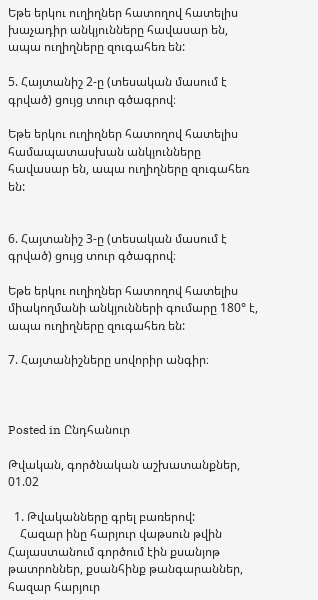Եթե երկու ուղիղներ հատողով հատելիս խաչադիր անկյունները հավասար են, ապա ուղիղները զուգահեռ են:

5. Հայտանիշ 2-ը (տեսական մասում է գրված) ցույց տուր գծագրով։

Եթե երկու ուղիղներ հատողով հատելիս համապատասխան անկյունները հավասար են, ապա ուղիղները զուգահեռ են:


6. Հայտանիշ 3-ը (տեսական մասում է գրված) ցույց տուր գծագրով։

Եթե երկու ուղիղներ հատողով հատելիս միակողմանի անկյունների գումարը 180° է, ապա ուղիղները զուգահեռ են:

7. Հայտանիշները սովորիր անգիր։



Posted in Ընդհանուր

Թվական, գործնական աշխատանքներ, 01.02

  1. Թվականները գրել բառերով:
    Հազար ինը հարյուր վաթսուն թվին Հայաստանում գործում էին քսանյոթ թատրոններ, քսանհինք թանգարաններ, հազար հարյուր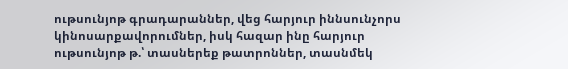ութսունյոթ գրադարաններ, վեց հարյուր իննսունչորս կինոսարքավորումներ, իսկ հազար ինը հարյուր ութսունյոթ թ.՝ տասներեք թատրոններ, տասնմեկ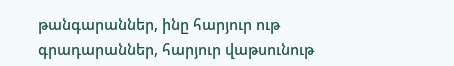թանգարաններ, ինը հարյուր ութ գրադարաններ, հարյուր վաթսունութ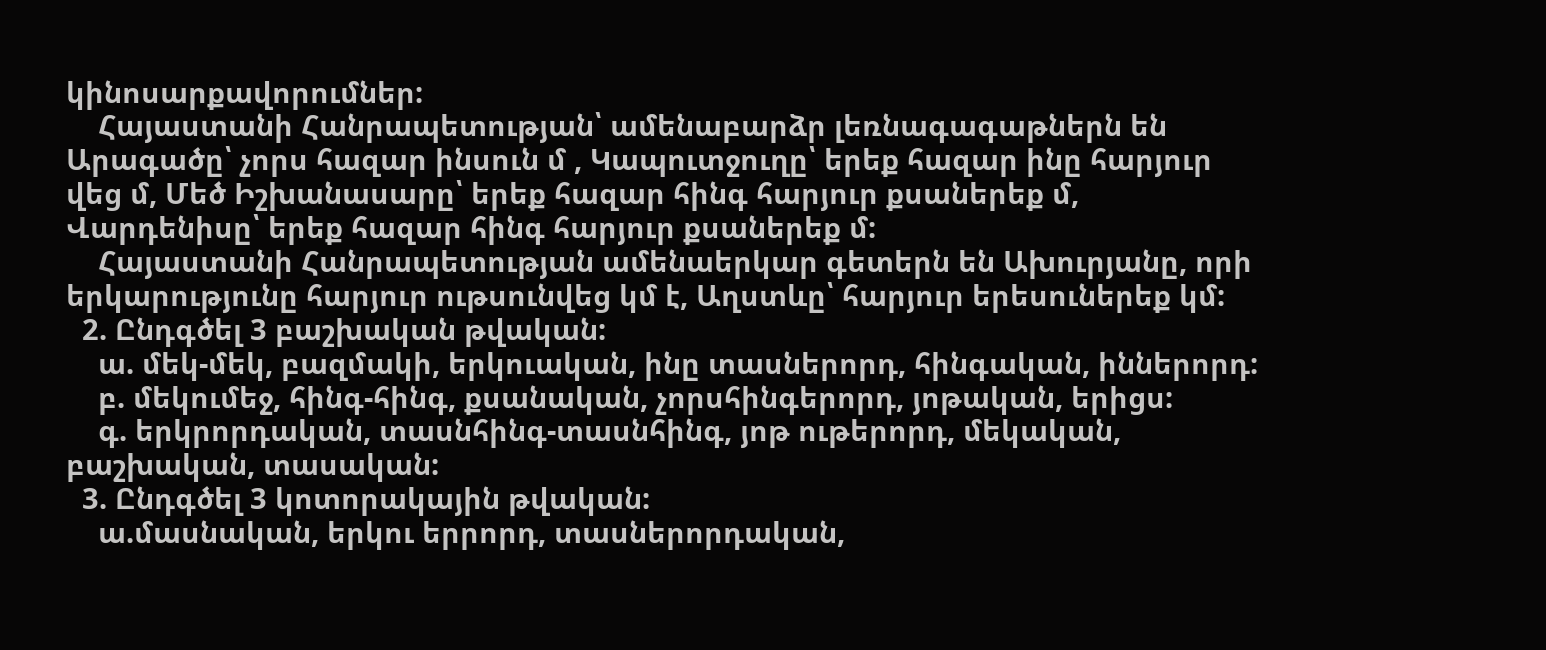կինոսարքավորումներ:
    Հայաստանի Հանրապետության՝ ամենաբարձր լեռնագագաթներն են Արագածը՝ չորս հազար ինսուն մ , Կապուտջուղը՝ երեք հազար ինը հարյուր վեց մ, Մեծ Իշխանասարը՝ երեք հազար հինգ հարյուր քսաներեք մ, Վարդենիսը՝ երեք հազար հինգ հարյուր քսաներեք մ:
    Հայաստանի Հանրապետության ամենաերկար գետերն են Ախուրյանը, որի երկարությունը հարյուր ութսունվեց կմ է, Աղստևը՝ հարյուր երեսուներեք կմ:
  2. Ընդգծել 3 բաշխական թվական:
    ա. մեկ-մեկ, բազմակի, երկուական, ինը տասներորդ, հինգական, իններորդ:
    բ. մեկումեջ, հինգ-հինգ, քսանական, չորսհինգերորդ, յոթական, երիցս:
    գ. երկրորդական, տասնհինգ-տասնհինգ, յոթ ութերորդ, մեկական, բաշխական, տասական:
  3. Ընդգծել 3 կոտորակային թվական:
    ա.մասնական, երկու երրորդ, տասներորդական,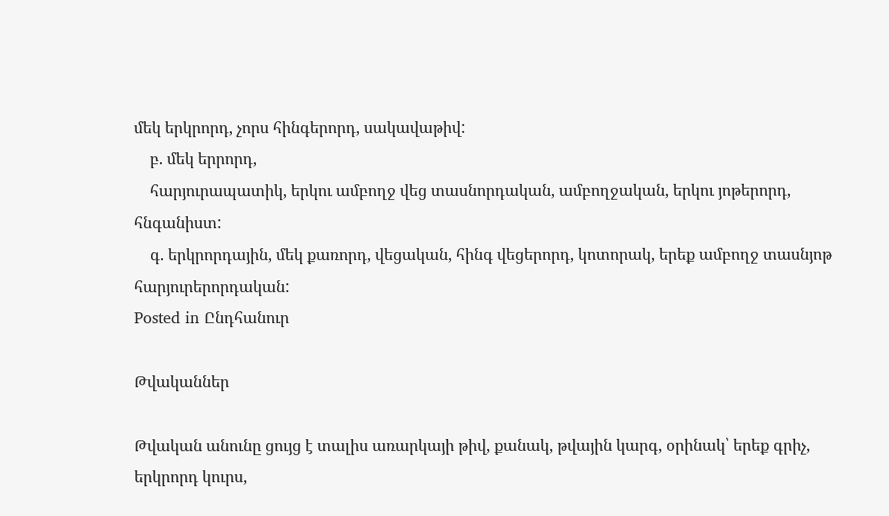մեկ երկրորդ, չորս հինգերորդ, սակավաթիվ:
    բ. մեկ երրորդ,
    հարյուրապատիկ, երկու ամբողջ վեց տասնորդական, ամբողջական, երկու յոթերորդ, հնգանիստ:
    գ. երկրորդային, մեկ քառորդ, վեցական, հինգ վեցերորդ, կոտորակ, երեք ամբողջ տասնյոթ հարյուրերորդական:
Posted in Ընդհանուր

Թվականներ

Թվական անունը ցույց է տալիս առարկայի թիվ, քանակ, թվային կարգ, օրինակ՝ երեք գրիչ, երկրորդ կուրս,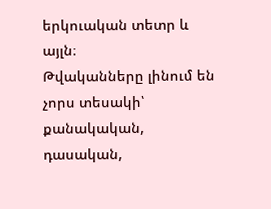երկուական տետր և այլն։
Թվականները լինում են չորս տեսակի՝ քանակական, դասական,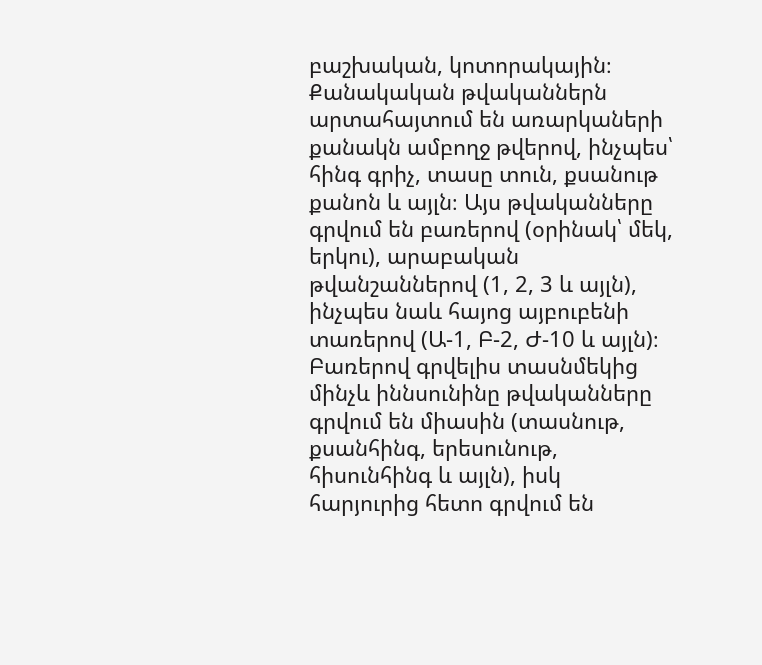բաշխական, կոտորակային։
Քանակական թվականներն արտահայտում են առարկաների քանակն ամբողջ թվերով, ինչպես՝ հինգ գրիչ, տասը տուն, քսանութ քանոն և այլն։ Այս թվականները գրվում են բառերով (օրինակ՝ մեկ, երկու), արաբական թվանշաններով (1, 2, 3 և այլն), ինչպես նաև հայոց այբուբենի տառերով (Ա-1, Բ-2, Ժ-10 և այլն)։
Բառերով գրվելիս տասնմեկից մինչև իննսունինը թվականները գրվում են միասին (տասնութ, քսանհինգ, երեսունութ, հիսունհինգ և այլն), իսկ հարյուրից հետո գրվում են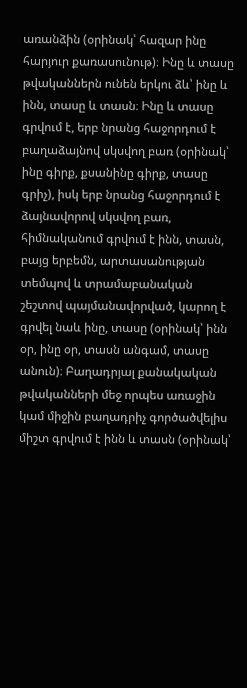առանձին (օրինակ՝ հազար ինը հարյուր քառասունութ)։ Ինը և տասը թվականներն ունեն երկու ձև՝ ինը և ինն, տասը և տասն։ Ինը և տասը գրվում է, երբ նրանց հաջորդում է բաղաձայնով սկսվող բառ (օրինակ՝ ինը գիրք, քսանինը գիրք, տասը գրիչ), իսկ երբ նրանց հաջորդում է ձայնավորով սկսվող բառ, հիմնականում գրվում է ինն, տասն, բայց երբեմն, արտասանության տեմպով և տրամաբանական շեշտով պայմանավորված, կարող է գրվել նաև ինը, տասը (օրինակ՝ ինն օր, ինը օր, տասն անգամ, տասը անուն)։ Բաղադրյալ քանակական թվականների մեջ որպես առաջին կամ միջին բաղադրիչ գործածվելիս միշտ գրվում է ինն և տասն (օրինակ՝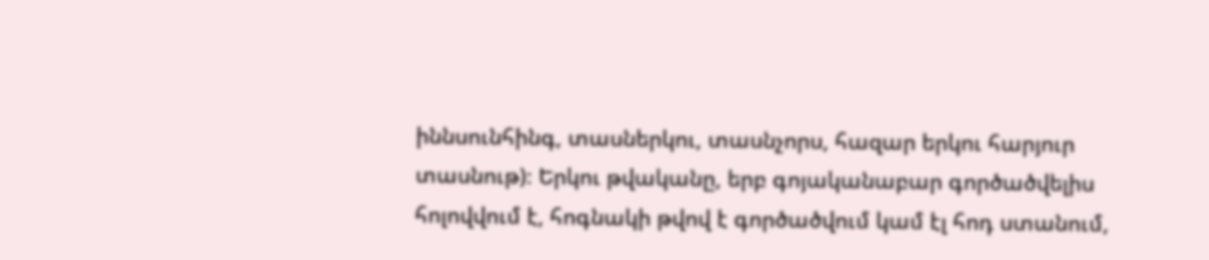իննսունհինգ, տասներկու, տասնչորս, հազար երկու հարյուր տասնութ)։ Երկու թվականը, երբ գոյականաբար գործածվելիս հոլովվում է, հոգնակի թվով է գործածվում կամ էլ հոդ ստանում,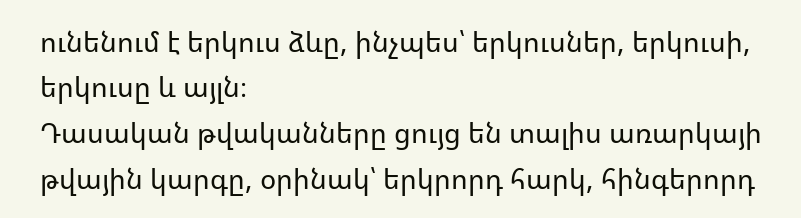ունենում է երկուս ձևը, ինչպես՝ երկուսներ, երկուսի, երկուսը և այլն։
Դասական թվականները ցույց են տալիս առարկայի թվային կարգը, օրինակ՝ երկրորդ հարկ, հինգերորդ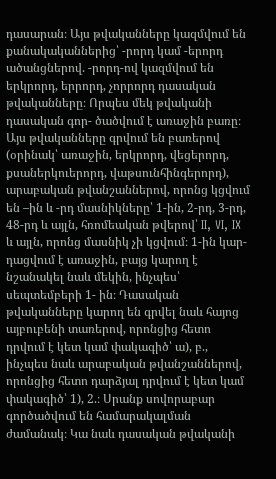դասարան։ Այս թվականները կազմվում են քանակականներից՝ -րորդ կամ -երորդ ածանցներով. -րորդ-ով կազմվում են երկրորդ, երրորդ, չորրորդ դասական թվականները։ Որպես մեկ թվականի դասական գոր- ծածվում է առաջին բառը։ Այս թվականները գրվում են բառերով (օրինակ՝ առաջին, երկրորդ, վեցերորդ, քսաներկուերորդ, վաթսունհինգերորդ), արաբական թվանշաններով, որոնց կցվում են –ին և -րդ մասնիկները՝ 1-ին, 2-րդ, 3-րդ, 48-րդ և այլն, հռոմեական թվերով՝ II, VI, IX և այլն, որոնց մասնիկ չի կցվում։ 1-ին կար- դացվում է առաջին, բայց կարող է նշանակել նաև մեկին, ինչպես՝ սեպտեմբերի 1- ին։ Դասական թվականները կարող են գրվել նաև հայոց այբուբենի տառերով, որոնցից հետո դրվում է կետ կամ փակագիծ՝ ա), բ., ինչպես նաև արաբական թվանշաններով, որոնցից հետո դարձյալ դրվում է կետ կամ փակագիծ՝ 1), 2.։ Սրանք սովորաբար գործածվում են համարակալման ժամանակ։ Կա նաև դասական թվականի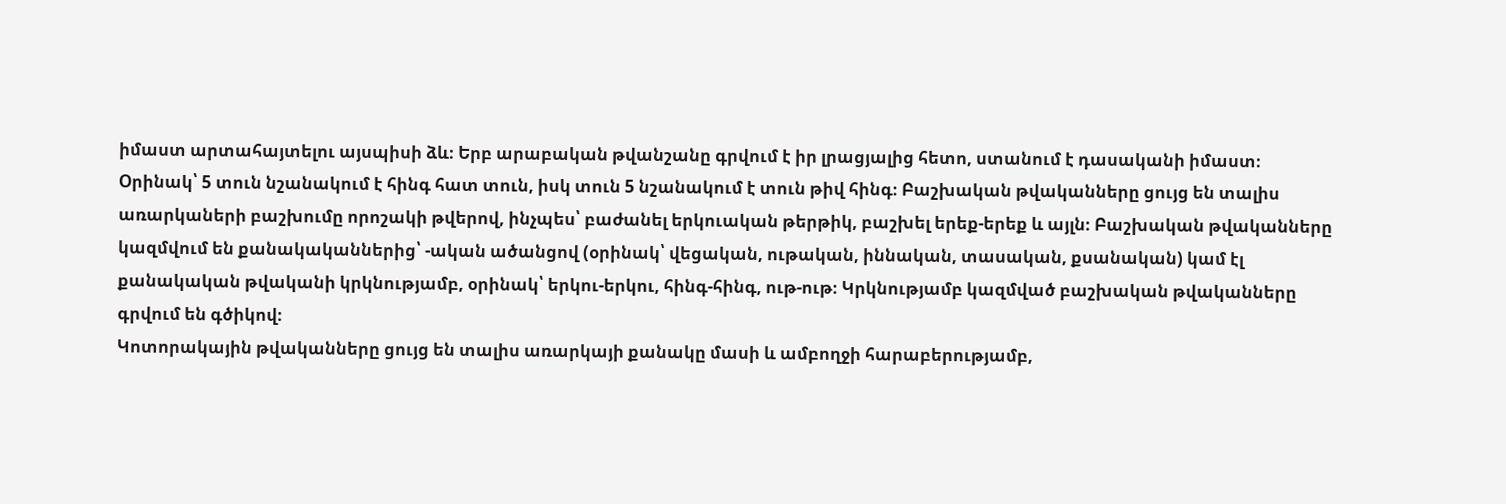իմաստ արտահայտելու այսպիսի ձև։ Երբ արաբական թվանշանը գրվում է իր լրացյալից հետո, ստանում է դասականի իմաստ։ Օրինակ՝ 5 տուն նշանակում է հինգ հատ տուն, իսկ տուն 5 նշանակում է տուն թիվ հինգ։ Բաշխական թվականները ցույց են տալիս առարկաների բաշխումը որոշակի թվերով, ինչպես՝ բաժանել երկուական թերթիկ, բաշխել երեք-երեք և այլն։ Բաշխական թվականները կազմվում են քանակականներից՝ -ական ածանցով (օրինակ՝ վեցական, ութական, իննական, տասական, քսանական) կամ էլ քանակական թվականի կրկնությամբ, օրինակ՝ երկու-երկու, հինգ-հինգ, ութ-ութ։ Կրկնությամբ կազմված բաշխական թվականները գրվում են գծիկով։
Կոտորակային թվականները ցույց են տալիս առարկայի քանակը մասի և ամբողջի հարաբերությամբ,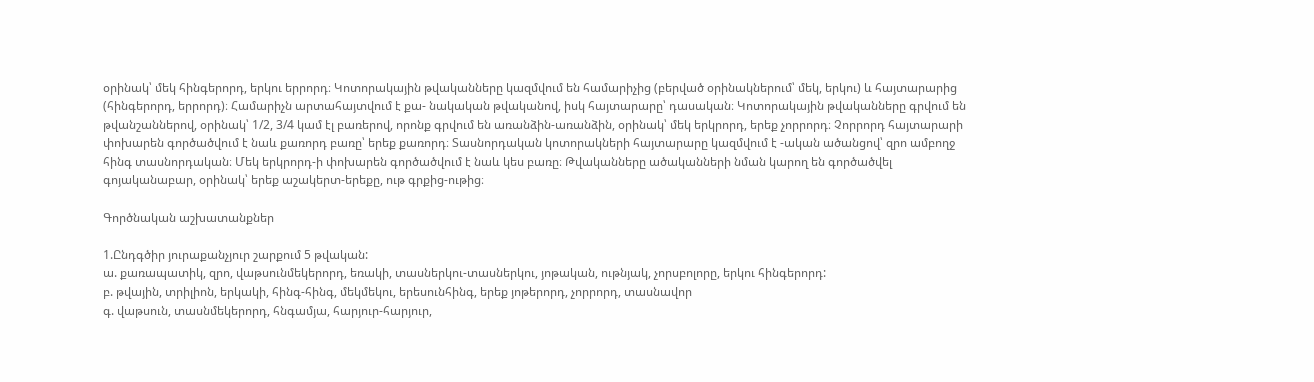օրինակ՝ մեկ հինգերորդ, երկու երրորդ։ Կոտորակային թվականները կազմվում են համարիչից (բերված օրինակներում՝ մեկ, երկու) և հայտարարից (հինգերորդ, երրորդ)։ Համարիչն արտահայտվում է քա- նակական թվականով, իսկ հայտարարը՝ դասական։ Կոտորակային թվականները գրվում են թվանշաններով, օրինակ՝ 1/2, 3/4 կամ էլ բառերով, որոնք գրվում են առանձին-առանձին, օրինակ՝ մեկ երկրորդ, երեք չորրորդ։ Չորրորդ հայտարարի փոխարեն գործածվում է նաև քառորդ բառը՝ երեք քառորդ։ Տասնորդական կոտորակների հայտարարը կազմվում է -ական ածանցով՝ զրո ամբողջ հինգ տասնորդական։ Մեկ երկրորդ-ի փոխարեն գործածվում է նաև կես բառը։ Թվականները ածականների նման կարող են գործածվել գոյականաբար, օրինակ՝ երեք աշակերտ-երեքը, ութ գրքից-ութից։

Գործնական աշխատանքներ

1.Ընդգծիր յուրաքանչյուր շարքում 5 թվական:
ա. քառապատիկ, զրո, վաթսունմեկերորդ, եռակի, տասներկու-տասներկու, յոթական, ութնյակ, չորսբոլորը, երկու հինգերորդ:
բ. թվային, տրիլիոն, երկակի, հինգ-հինգ, մեկմեկու, երեսունհինգ, երեք յոթերորդ, չորրորդ, տասնավոր
գ. վաթսուն, տասնմեկերորդ, հնգամյա, հարյուր-հարյուր,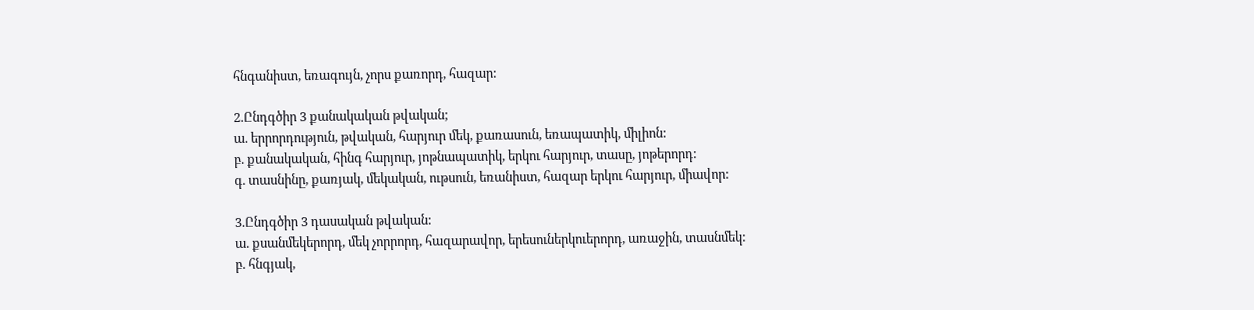հնգանիստ, եռագույն, չորս քառորդ, հազար:

2.Ընդգծիր 3 քանակական թվական;
ա. երրորդություն, թվական, հարյուր մեկ, քառասուն, եռապատիկ, միլիոն:
բ. քանակական, հինգ հարյուր, յոթնապատիկ, երկու հարյուր, տասը, յոթերորդ:
գ. տասնինը, քառյակ, մեկական, ութսուն, եռանիստ, հազար երկու հարյուր, միավոր:

3.Ընդգծիր 3 դասական թվական:
ա. քսանմեկերորդ, մեկ չորրորդ, հազարավոր, երեսուներկուերորդ, առաջին, տասնմեկ:
բ. հնգյակ,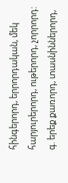հինգերորդ, երրորդական, մեկ հարյուրերորդ, ութերորդ, չորրորդ:
գ. երեք քառորդ, տասնիններորդ,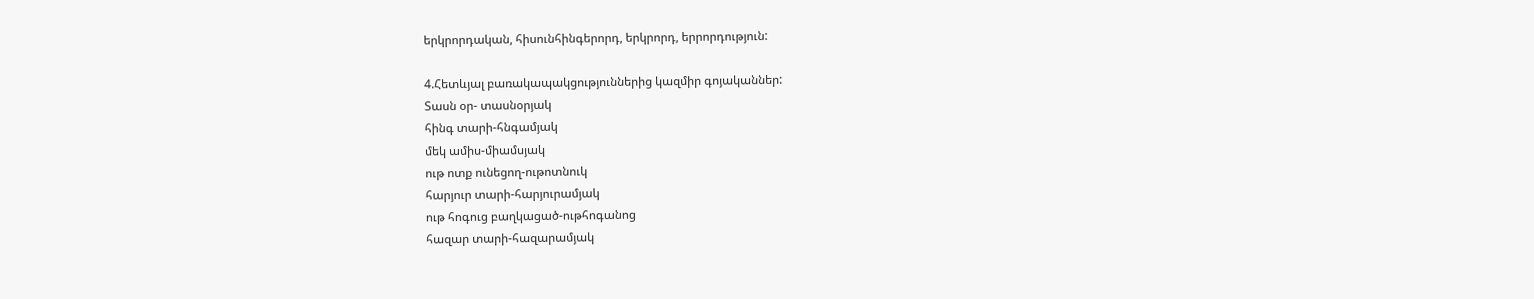երկրորդական, հիսունհինգերորդ, երկրորդ, երրորդություն:

4.Հետևյալ բառակապակցություններից կազմիր գոյականներ:
Տասն օր- տասնօրյակ
հինգ տարի-հնգամյակ
մեկ ամիս-միամսյակ
ութ ոտք ունեցող-ութոտնուկ
հարյուր տարի-հարյուրամյակ
ութ հոգուց բաղկացած-ութհոգանոց
հազար տարի-հազարամյակ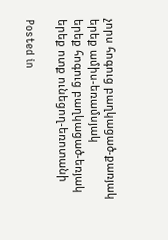չորս հոգուց բաղկացած-քառյակ
երեք ամիս-եռամսյակ
երեք հոգուց բաղկացած-եռյակ
երեք ոտք ունեցող-եռոտանի

Posted in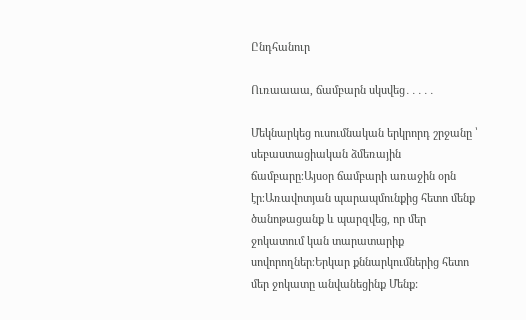Ընդհանուր

Ուռաաաա, ճամբարն սկսվեց․․․․․

Մեկնարկեց ուսումնական երկրորդ շրջանը ՝ սեբաստացիական ձմեռային ճամբարը։Այսօր ճամբարի առաջին օրն էր։Առավոտյան պարապմունքից հետո մենք ծանոթացանք և պարզվեց, որ մեր ջոկատում կան տարատարիք սովորողներ։Երկար քննարկումներից հետո մեր ջոկատը անվանեցինք Մենք: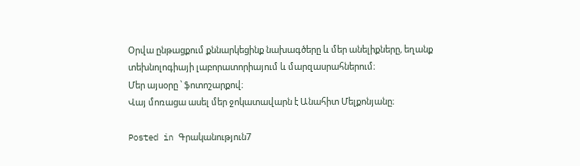Օրվա ընթացքում քննարկեցինք նախագծերը և մեր անելիքները, եղանք տեխնոլոգիայի լաբորատորիայում և մարզասրահներում։
Մեր այսօրը ՝ ֆոտոշարքով։
Վայ մոռացա ասել մեր ջոկատավարն է Անահիտ Մելքոնյանը։

Posted in Գրականություն7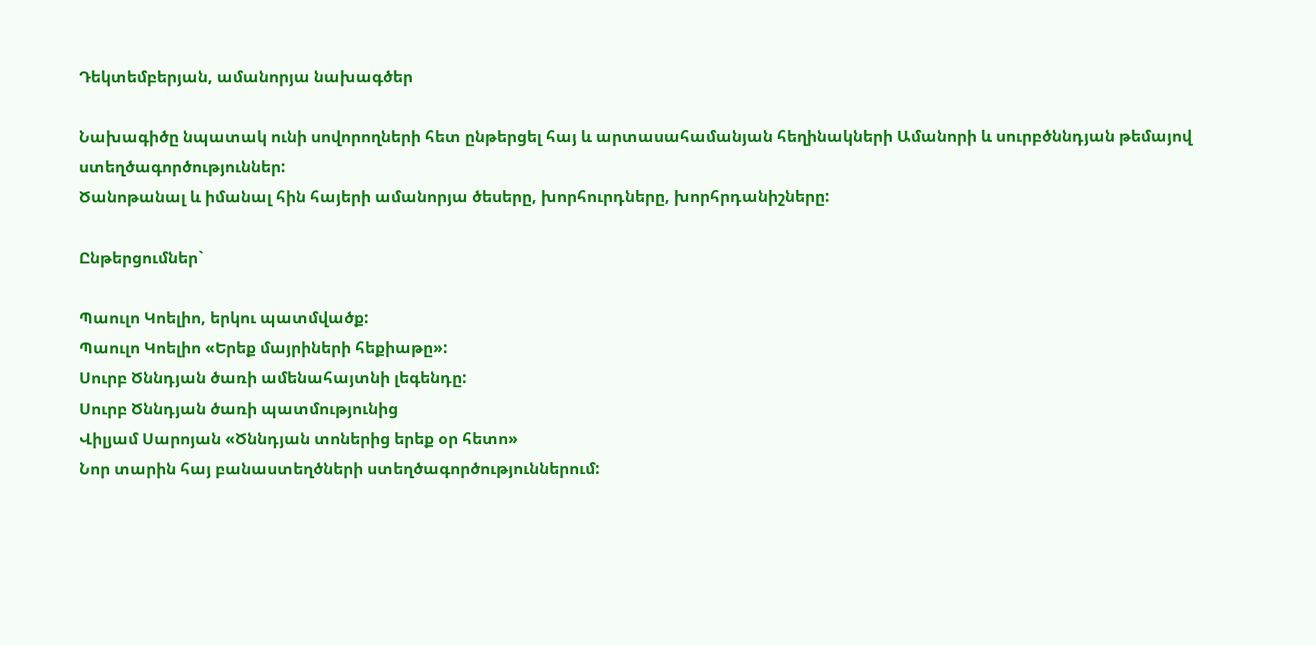Դեկտեմբերյան, ամանորյա նախագծեր

Նախագիծը նպատակ ունի սովորողների հետ ընթերցել հայ և արտասահամանյան հեղինակների Ամանորի և սուրբծննդյան թեմայով ստեղծագործություններ:
Ծանոթանալ և իմանալ հին հայերի ամանորյա ծեսերը, խորհուրդները, խորհրդանիշները:

Ընթերցումներ`

Պաուլո Կոելիո, երկու պատմվածք:
Պաուլո Կոելիո «Երեք մայրիների հեքիաթը»:
Սուրբ Ծննդյան ծառի ամենահայտնի լեգենդը:
Սուրբ Ծննդյան ծառի պատմությունից
Վիլյամ Սարոյան «Ծննդյան տոներից երեք օր հետո»
Նոր տարին հայ բանաստեղծների ստեղծագործություններում: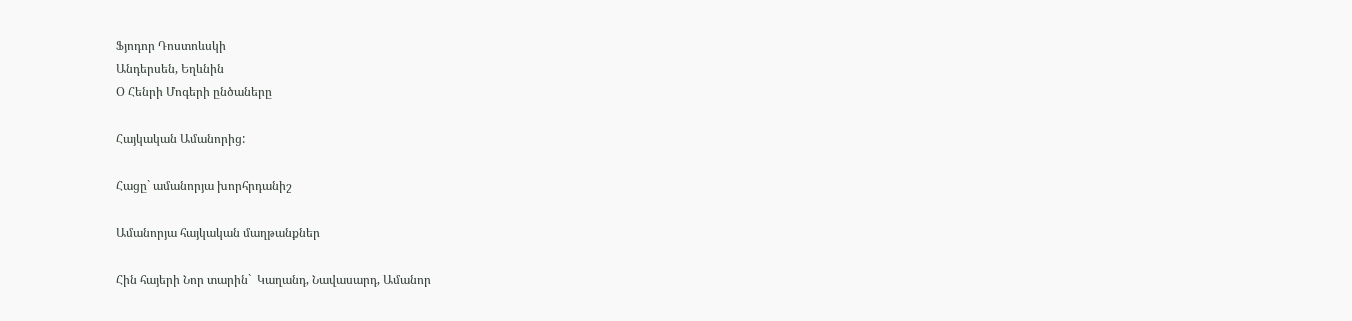Ֆյոդոր Դոստոևսկի
Անդերսեն, Եղևնին
Օ Հենրի Մոգերի ընծաները

Հայկական Ամանորից:

Հացը` ամանորյա խորհրդանիշ

Ամանորյա հայկական մաղթանքներ

Հին հայերի Նոր տարին`  Կաղանդ, Նավասարդ, Ամանոր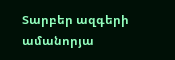Տարբեր ազգերի ամանորյա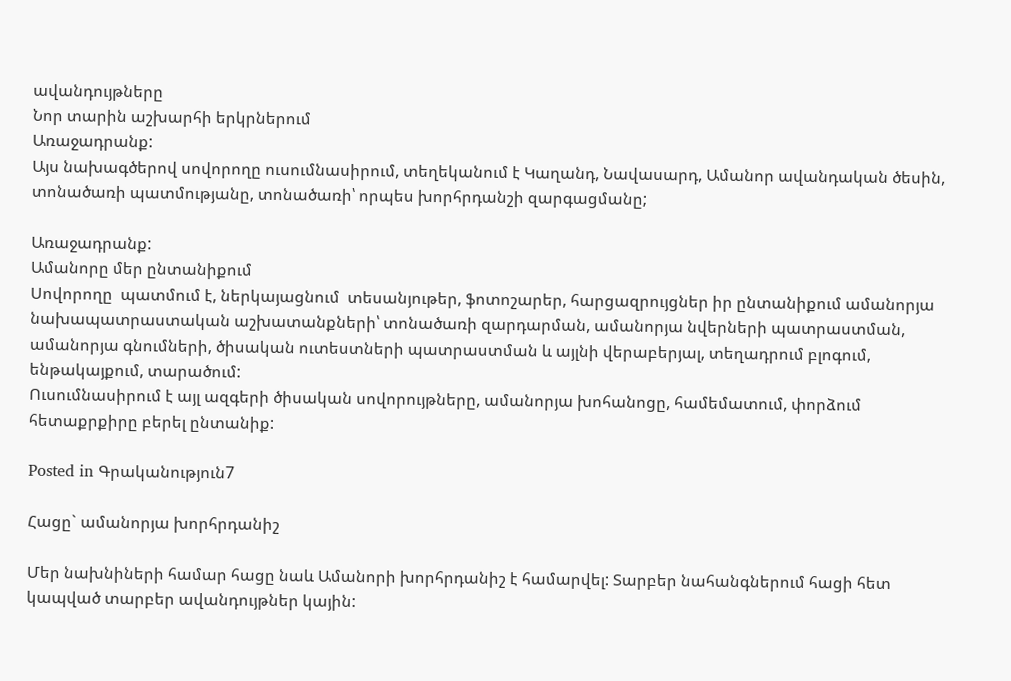ավանդույթները
Նոր տարին աշխարհի երկրներում
Առաջադրանք:
Այս նախագծերով սովորողը ուսումնասիրում, տեղեկանում է Կաղանդ, Նավասարդ, Ամանոր ավանդական ծեսին, տոնածառի պատմությանը, տոնածառի՝ որպես խորհրդանշի զարգացմանը;

Առաջադրանք:
Ամանորը մեր ընտանիքում
Սովորողը  պատմում է, ներկայացնում  տեսանյութեր, ֆոտոշարեր, հարցազրույցներ իր ընտանիքում ամանորյա նախապատրաստական աշխատանքների՝ տոնածառի զարդարման, ամանորյա նվերների պատրաստման, ամանորյա գնումների, ծիսական ուտեստների պատրաստման և այլնի վերաբերյալ, տեղադրում բլոգում, ենթակայքում, տարածում:
Ուսումնասիրում է այլ ազգերի ծիսական սովորույթները, ամանորյա խոհանոցը, համեմատում, փորձում հետաքրքիրը բերել ընտանիք:

Posted in Գրականություն7

Հացը` ամանորյա խորհրդանիշ

Մեր նախնիների համար հացը նաև Ամանորի խորհրդանիշ է համարվել: Տարբեր նահանգներում հացի հետ կապված տարբեր ավանդույթներ կային: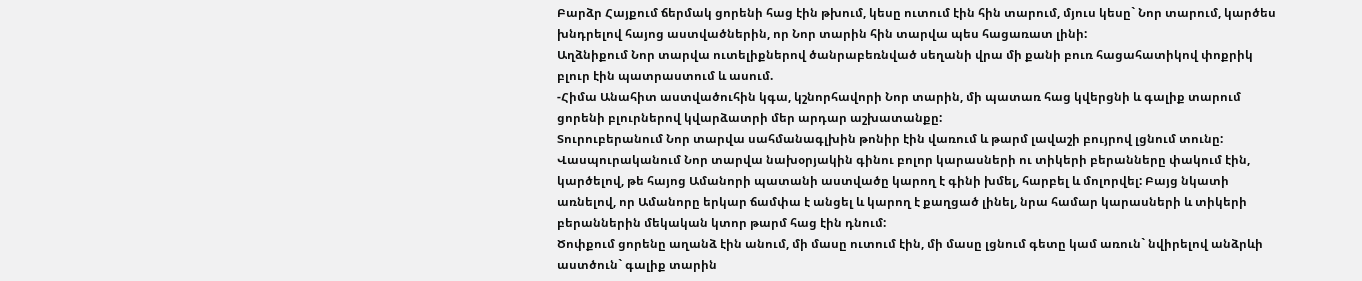Բարձր Հայքում ճերմակ ցորենի հաց էին թխում, կեսը ուտում էին հին տարում, մյուս կեսը` Նոր տարում, կարծես խնդրելով հայոց աստվածներին, որ Նոր տարին հին տարվա պես հացառատ լինի:
Աղձնիքում Նոր տարվա ուտելիքներով ծանրաբեռնված սեղանի վրա մի քանի բուռ հացահատիկով փոքրիկ բլուր էին պատրաստում և ասում.
-Հիմա Անահիտ աստվածուհին կգա, կշնորհավորի Նոր տարին, մի պատառ հաց կվերցնի և գալիք տարում ցորենի բլուրներով կվարձատրի մեր արդար աշխատանքը:
Տուրուբերանում Նոր տարվա սահմանագլխին թոնիր էին վառում և թարմ լավաշի բույրով լցնում տունը:
Վասպուրականում Նոր տարվա նախօրյակին գինու բոլոր կարասների ու տիկերի բերանները փակում էին, կարծելով, թե հայոց Ամանորի պատանի աստվածը կարող է գինի խմել, հարբել և մոլորվել: Բայց նկատի առնելով, որ Ամանորը երկար ճամփա է անցել և կարող է քաղցած լինել, նրա համար կարասների և տիկերի բերաններին մեկական կտոր թարմ հաց էին դնում:
Ծոփքում ցորենը աղանձ էին անում, մի մասը ուտում էին, մի մասը լցնում գետը կամ առուն` նվիրելով անձրևի աստծուն` գալիք տարին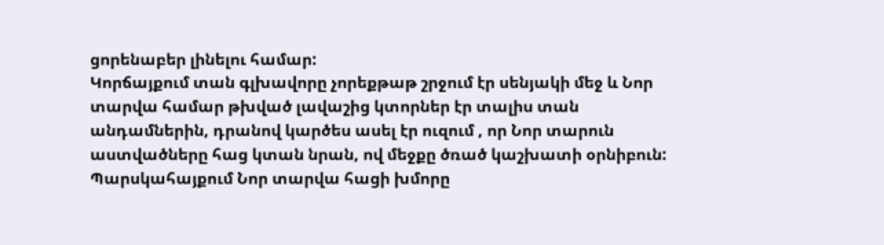ցորենաբեր լինելու համար:
Կորճայքում տան գլխավորը չորեքթաթ շրջում էր սենյակի մեջ և Նոր տարվա համար թխված լավաշից կտորներ էր տալիս տան անդամներին, դրանով կարծես ասել էր ուզում , որ Նոր տարուն աստվածները հաց կտան նրան, ով մեջքը ծռած կաշխատի օրնիբուն:
Պարսկահայքում Նոր տարվա հացի խմորը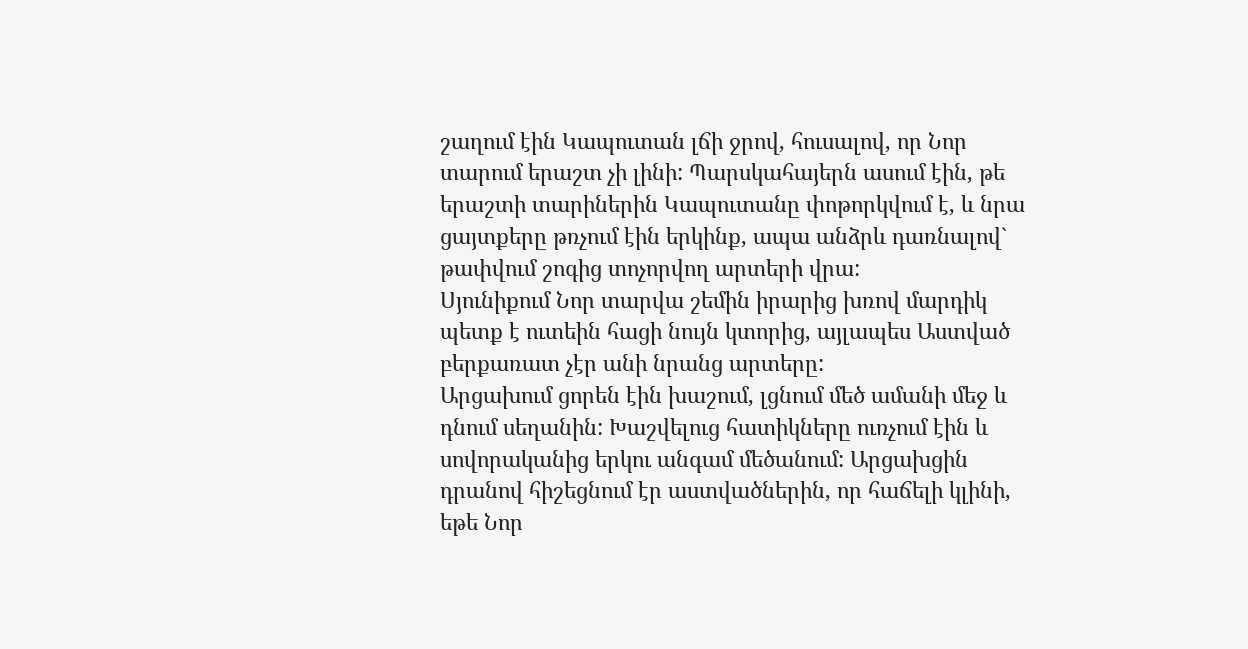շաղում էին Կապուտան լճի ջրով, հուսալով, որ Նոր տարում երաշտ չի լինի: Պարսկահայերն ասում էին, թե երաշտի տարիներին Կապուտանը փոթորկվում է, և նրա ցայտքերը թռչում էին երկինք, ապա անձրև դառնալով` թափվում շոգից տոչորվող արտերի վրա:
Սյունիքում Նոր տարվա շեմին իրարից խռով մարդիկ պետք է ուտեին հացի նույն կտորից, այլապես Աստված բերքառատ չէր անի նրանց արտերը:
Արցախում ցորեն էին խաշում, լցնում մեծ ամանի մեջ և դնում սեղանին: Խաշվելուց հատիկները ուռչում էին և սովորականից երկու անգամ մեծանում: Արցախցին դրանով հիշեցնում էր աստվածներին, որ հաճելի կլինի, եթե Նոր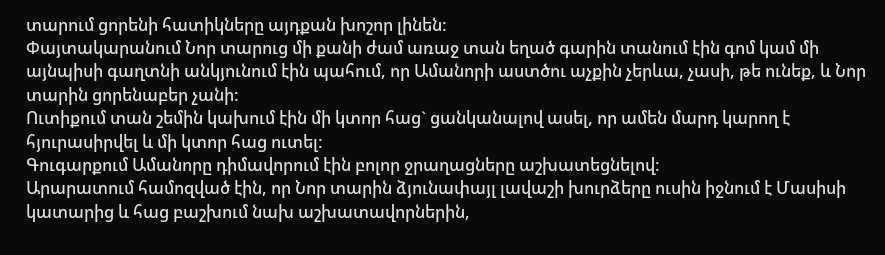տարում ցորենի հատիկները այդքան խոշոր լինեն:
Փայտակարանում Նոր տարուց մի քանի ժամ առաջ տան եղած գարին տանում էին գոմ կամ մի այնպիսի գաղտնի անկյունում էին պահում, որ Ամանորի աստծու աչքին չերևա, չասի, թե ունեք, և Նոր տարին ցորենաբեր չանի:
Ուտիքում տան շեմին կախում էին մի կտոր հաց` ցանկանալով ասել, որ ամեն մարդ կարող է հյուրասիրվել և մի կտոր հաց ուտել:
Գուգարքում Ամանորը դիմավորում էին բոլոր ջրաղացները աշխատեցնելով:
Արարատում համոզված էին, որ Նոր տարին ձյունափայլ լավաշի խուրձերը ուսին իջնում է Մասիսի կատարից և հաց բաշխում նախ աշխատավորներին,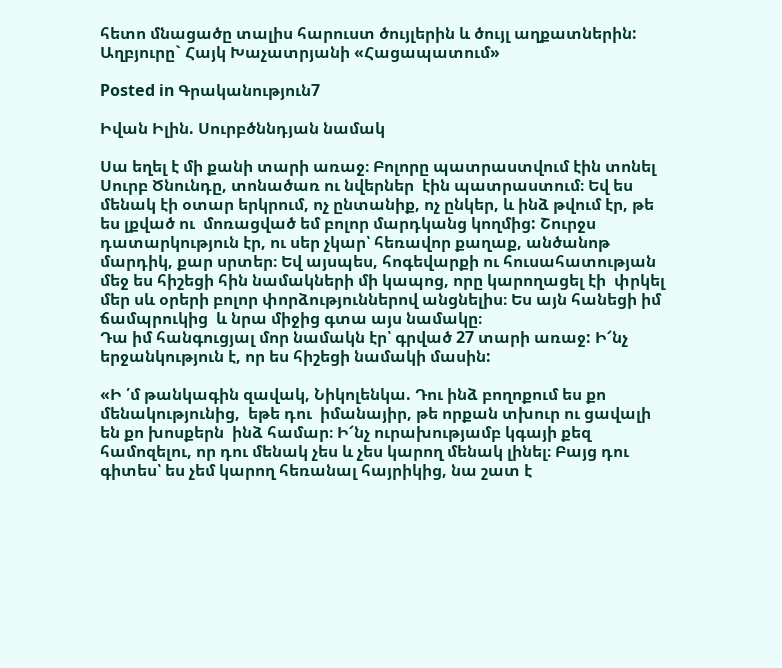հետո մնացածը տալիս հարուստ ծույլերին և ծույլ աղքատներին:
Աղբյուրը` Հայկ Խաչատրյանի «Հացապատում»

Posted in Գրականություն7

Իվան Իլին. Սուրբծննդյան նամակ

Սա եղել է մի քանի տարի առաջ։ Բոլորը պատրաստվում էին տոնել Սուրբ Ծնունդը, տոնածառ ու նվերներ  էին պատրաստում։ Եվ ես մենակ էի օտար երկրում, ոչ ընտանիք, ոչ ընկեր, և ինձ թվում էր, թե ես լքված ու  մոռացված եմ բոլոր մարդկանց կողմից: Շուրջս դատարկություն էր, ու սեր չկար՝ հեռավոր քաղաք, անծանոթ մարդիկ, քար սրտեր։ Եվ այսպես, հոգեվարքի ու հուսահատության մեջ ես հիշեցի հին նամակների մի կապոց, որը կարողացել էի  փրկել մեր սև օրերի բոլոր փորձություններով անցնելիս։ Ես այն հանեցի իմ ճամպրուկից  և նրա միջից գտա այս նամակը։
Դա իմ հանգուցյալ մոր նամակն էր՝ գրված 27 տարի առաջ: Ի՜նչ երջանկություն է, որ ես հիշեցի նամակի մասին:

«Ի ՛մ թանկագին զավակ, Նիկոլենկա. Դու ինձ բողոքում ես քո մենակությունից,  եթե դու  իմանայիր, թե որքան տխուր ու ցավալի են քո խոսքերն  ինձ համար։ Ի՜նչ ուրախությամբ կգայի քեզ համոզելու, որ դու մենակ չես և չես կարող մենակ լինել։ Բայց դու գիտես՝ ես չեմ կարող հեռանալ հայրիկից, նա շատ է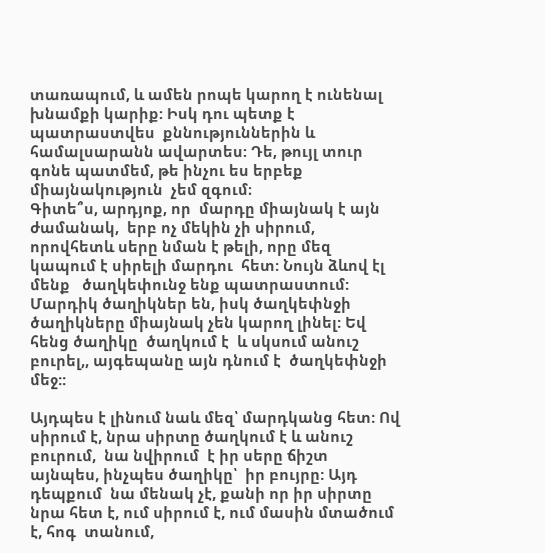տառապում, և ամեն րոպե կարող է ունենալ խնամքի կարիք: Իսկ դու պետք է  պատրաստվես  քննություններին և  համալսարանն ավարտես: Դե, թույլ տուր գոնե պատմեմ, թե ինչու ես երբեք միայնակություն  չեմ զգում։
Գիտե՞ս, արդյոք, որ  մարդը միայնակ է այն ժամանակ,  երբ ոչ մեկին չի սիրում, որովհետև սերը նման է թելի, որը մեզ կապում է սիրելի մարդու  հետ: Նույն ձևով էլ  մենք   ծաղկեփունջ ենք պատրաստում: Մարդիկ ծաղիկներ են, իսկ ծաղկեփնջի ծաղիկները միայնակ չեն կարող լինել: Եվ հենց ծաղիկը  ծաղկում է  և սկսում անուշ բուրել,, այգեպանը այն դնում է  ծաղկեփնջի մեջ::

Այդպես է լինում նաև մեզ՝ մարդկանց հետ: Ով սիրում է, նրա սիրտը ծաղկում է և անուշ բուրում,  նա նվիրում  է իր սերը ճիշտ այնպես, ինչպես ծաղիկը՝  իր բույրը: Այդ դեպքում  նա մենակ չէ, քանի որ իր սիրտը նրա հետ է, ում սիրում է, ում մասին մտածում է, հոգ  տանում,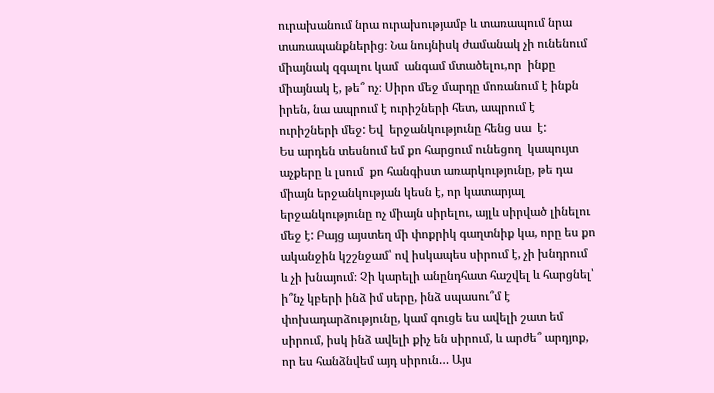ուրախանում նրա ուրախությամբ և տառապում նրա տառապանքներից։ Նա նույնիսկ ժամանակ չի ունենում  միայնակ զգալու կամ  անգամ մտածելու,որ  ինքը միայնակ է, թե՞ ոչ։ Սիրո մեջ մարդը մոռանում է ինքն իրեն, նա ապրում է ուրիշների հետ, ապրում է ուրիշների մեջ: Եվ  երջանկությունը հենց սա  է:
Ես արդեն տեսնում եմ քո հարցում ունեցող  կապույտ աչքերը և լսում  քո հանգիստ առարկությունը, թե դա միայն երջանկության կեսն է, որ կատարյալ   երջանկությունը ոչ միայն սիրելու, այլև սիրված լինելու մեջ է: Բայց այստեղ մի փոքրիկ գաղտնիք կա, որը ես քո  ականջին կշշնջամ՝ ով իսկապես սիրում է, չի խնդրում և չի խնայում։ Չի կարելի անընդհատ հաշվել և հարցնել՝ ի՞նչ կբերի ինձ իմ սերը, ինձ սպասու՞մ է փոխադարձությունը, կամ գուցե ես ավելի շատ եմ սիրում, իսկ ինձ ավելի քիչ են սիրում, և արժե՞ արդյոք, որ ես հանձնվեմ այդ սիրուն… Այս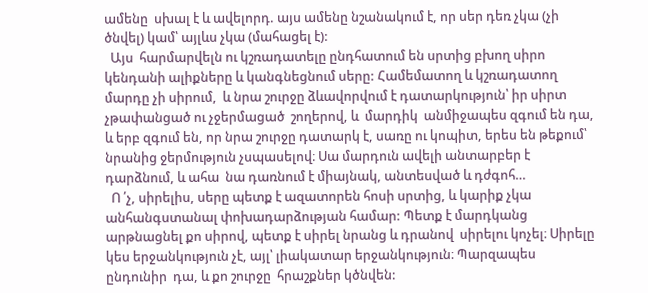ամենը  սխալ է և ավելորդ. այս ամենը նշանակում է, որ սեր դեռ չկա (չի ծնվել) կամ՝ այլևս չկա (մահացել է):
  Այս  հարմարվելն ու կշռադատելը ընդհատում են սրտից բխող սիրո կենդանի ալիքները և կանգնեցնում սերը: Համեմատող և կշռադատող մարդը չի սիրում,  և նրա շուրջը ձևավորվում է դատարկություն՝ իր սիրտ չթափանցած ու չջերմացած  շողերով, և  մարդիկ  անմիջապես զգում են դա, և երբ զգում են, որ նրա շուրջը դատարկ է, սառը ու կոպիտ, երես են թեքում՝ նրանից ջերմություն չսպասելով։ Սա մարդուն ավելի անտարբեր է դարձնում, և ահա  նա դառնում է միայնակ, անտեսված և դժգոհ…
  Ո ՛չ, սիրելիս, սերը պետք է ազատորեն հոսի սրտից, և կարիք չկա անհանգստանալ փոխադարձության համար: Պետք է մարդկանց արթնացնել քո սիրով, պետք է սիրել նրանց և դրանով  սիրելու կոչել։ Սիրելը կես երջանկություն չէ, այլ՝ լիակատար երջանկություն։ Պարզապես ընդունիր  դա, և քո շուրջը  հրաշքներ կծնվեն: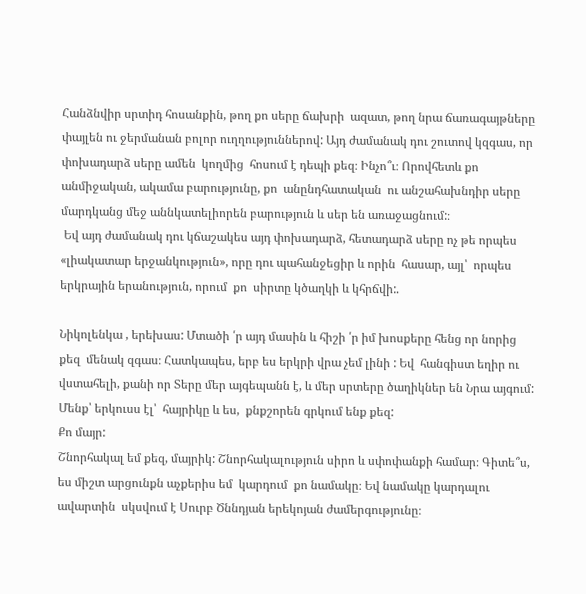Հանձնվիր սրտիդ հոսանքին, թող քո սերը ճախրի  ազատ, թող նրա ճառագայթները փայլեն ու ջերմանան բոլոր ուղղություններով: Այդ ժամանակ դու շուտով կզգաս, որ փոխադարձ սերը ամեն  կողմից  հոսում է դեպի քեզ։ Ինչո՞ւ։ Որովհետև քո անմիջական, ակամա բարությունը, քո  անընդհատական  ու անշահախնդիր սերը մարդկանց մեջ աննկատելիորեն բարություն և սեր են առաջացնում:։
 Եվ այդ ժամանակ դու կճաշակես այդ փոխադարձ, հետադարձ սերը ոչ թե որպես «լիակատար երջանկություն», որը դու պահանջեցիր և որին  հասար, այլ՝  որպես  երկրային երանություն, որում  քո  սիրտը կծաղկի և կհրճվի:.

Նիկոլենկա , երեխաս: Մտածի ՛ր այդ մասին և հիշի ՛ր իմ խոսքերը հենց որ նորից քեզ  մենակ զգաս։ Հատկապես, երբ ես երկրի վրա չեմ լինի : Եվ  հանգիստ եղիր ու  վստահելի, քանի որ Տերը մեր այգեպանն է, և մեր սրտերը ծաղիկներ են Նրա այգում:
Մենք՝ երկուսս էլ՝  հայրիկը և ես,  քնքշորեն գրկում ենք քեզ:
Քո մայր:
Շնորհակալ եմ քեզ, մայրիկ: Շնորհակալություն սիրո և սփոփանքի համար։ Գիտե՞ս, ես միշտ արցունքն աչքերիս եմ  կարդում  քո նամակը։ Եվ նամակը կարդալու ավարտին  սկսվում է Սուրբ Ծննդյան երեկոյան ժամերգությունը։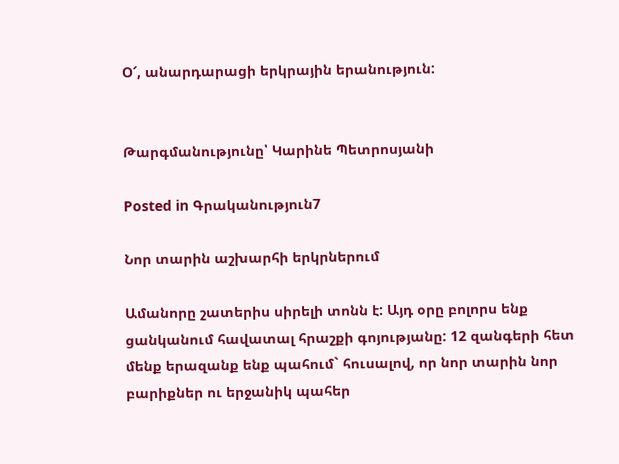Օ՜, անարդարացի երկրային երանություն:


Թարգմանությունը՝ Կարինե Պետրոսյանի

Posted in Գրականություն7

Նոր տարին աշխարհի երկրներում

Ամանորը շատերիս սիրելի տոնն է: Այդ օրը բոլորս ենք ցանկանում հավատալ հրաշքի գոյությանը: 12 զանգերի հետ մենք երազանք ենք պահում` հուսալով, որ նոր տարին նոր բարիքներ ու երջանիկ պահեր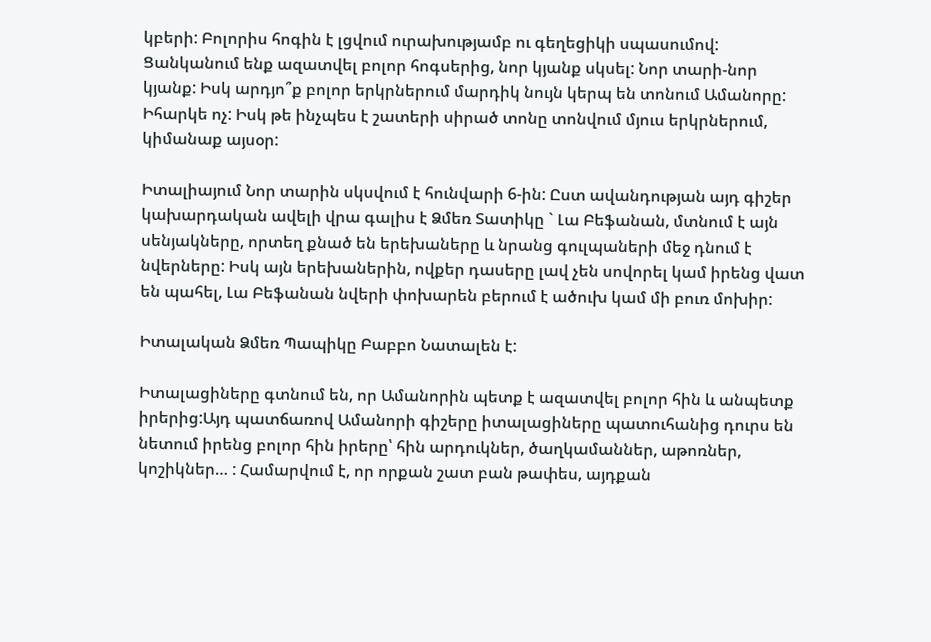կբերի: Բոլորիս հոգին է լցվում ուրախությամբ ու գեղեցիկի սպասումով: Ցանկանում ենք ազատվել բոլոր հոգսերից, նոր կյանք սկսել: Նոր տարի-նոր կյանք: Իսկ արդյո՞ք բոլոր երկրներում մարդիկ նույն կերպ են տոնում Ամանորը: Իհարկե ոչ: Իսկ թե ինչպես է շատերի սիրած տոնը տոնվում մյուս երկրներում, կիմանաք այսօր:

Իտալիայում Նոր տարին սկսվում է հունվարի 6-ին: Ըստ ավանդության այդ գիշեր կախարդական ավելի վրա գալիս է Ձմեռ Տատիկը ` Լա Բեֆանան, մտնում է այն սենյակները, որտեղ քնած են երեխաները և նրանց գուլպաների մեջ դնում է նվերները: Իսկ այն երեխաներին, ովքեր դասերը լավ չեն սովորել կամ իրենց վատ են պահել, Լա Բեֆանան նվերի փոխարեն բերում է ածուխ կամ մի բուռ մոխիր:

Իտալական Ձմեռ Պապիկը Բաբբո Նատալեն է:

Իտալացիները գտնում են, որ Ամանորին պետք է ազատվել բոլոր հին և անպետք իրերից:Այդ պատճառով Ամանորի գիշերը իտալացիները պատուհանից դուրս են նետում իրենց բոլոր հին իրերը՝ հին արդուկներ, ծաղկամաններ, աթոռներ, կոշիկներ… : Համարվում է, որ որքան շատ բան թափես, այդքան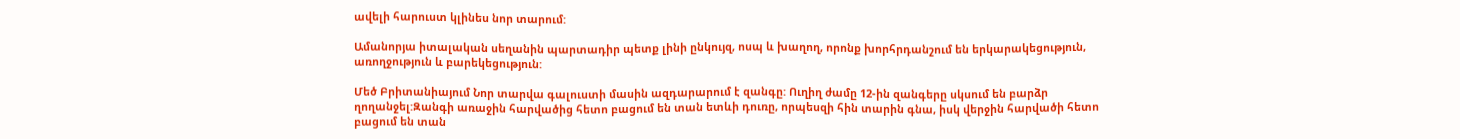ավելի հարուստ կլինես նոր տարում:

Ամանորյա իտալական սեղանին պարտադիր պետք լինի ընկույզ, ոսպ և խաղող, որոնք խորհրդանշում են երկարակեցություն, առողջություն և բարեկեցություն:

Մեծ Բրիտանիայում Նոր տարվա գալուստի մասին ազդարարում է զանգը: Ուղիղ ժամը 12-ին զանգերը սկսում են բարձր ղողանջել:Զանգի առաջին հարվածից հետո բացում են տան ետևի դուռը, որպեսզի հին տարին գնա, իսկ վերջին հարվածի հետո բացում են տան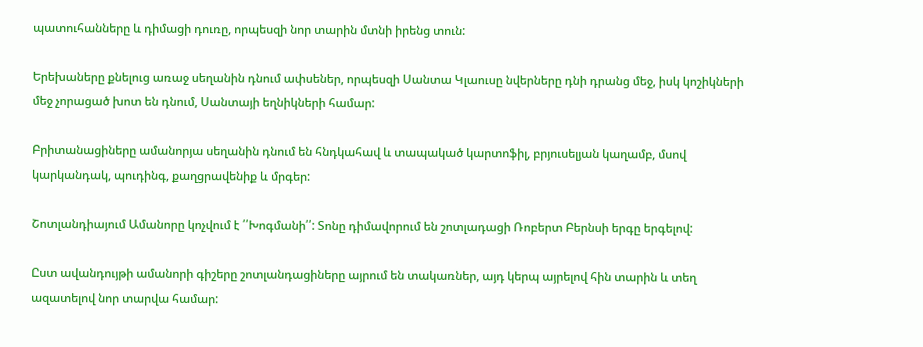պատուհանները և դիմացի դուռը, որպեսզի նոր տարին մտնի իրենց տուն:

Երեխաները քնելուց առաջ սեղանին դնում ափսեներ, որպեսզի Սանտա Կլաուսը նվերները դնի դրանց մեջ, իսկ կոշիկների մեջ չորացած խոտ են դնում, Սանտայի եղնիկների համար:

Բրիտանացիները ամանորյա սեղանին դնում են հնդկահավ և տապակած կարտոֆիլ, բրյուսելյան կաղամբ, մսով կարկանդակ, պուդինգ, քաղցրավենիք և մրգեր:

Շոտլանդիայում Ամանորը կոչվում է ՛՛Խոգմանի՛՛: Տոնը դիմավորում են շոտլադացի Ռոբերտ Բերնսի երգը երգելով:

Ըստ ավանդույթի ամանորի գիշերը շոտլանդացիները այրում են տակառներ, այդ կերպ այրելով հին տարին և տեղ ազատելով նոր տարվա համար: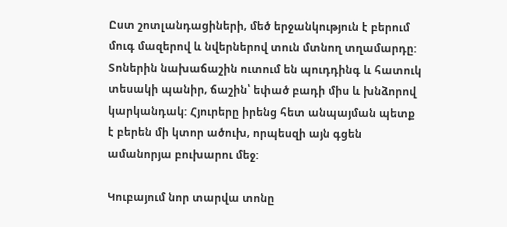Ըստ շոտլանդացիների, մեծ երջանկություն է բերում մուգ մազերով և նվերներով տուն մտնող տղամարդը:
Տոներին նախաճաշին ուտում են պուդդինգ և հատուկ տեսակի պանիր, ճաշին՝ եփած բադի միս և խնձորով կարկանդակ: Հյուրերը իրենց հետ անպայման պետք է բերեն մի կտոր ածուխ, որպեսզի այն գցեն ամանորյա բուխարու մեջ:

Կուբայում նոր տարվա տոնը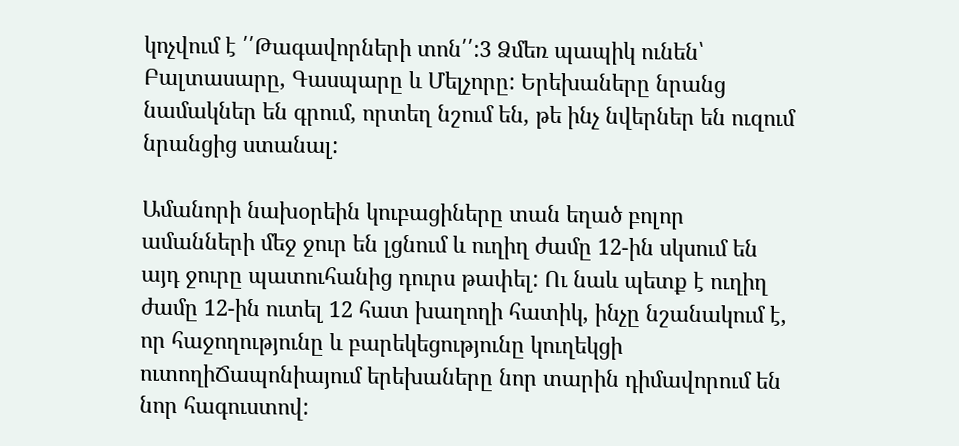կոչվում է ՛՛Թագավորների տոն՛՛:3 Ձմեռ պապիկ ունեն՝ Բալտասարը, Գասպարը և Մելչորը: Երեխաները նրանց նամակներ են գրում, որտեղ նշում են, թե ինչ նվերներ են ուզում նրանցից ստանալ:

Ամանորի նախօրեին կուբացիները տան եղած բոլոր ամանների մեջ ջուր են լցնում և ուղիղ ժամը 12-ին սկսում են այդ ջուրը պատուհանից դուրս թափել: Ու նաև պետք է ուղիղ ժամը 12-ին ուտել 12 հատ խաղողի հատիկ, ինչը նշանակում է, որ հաջողությունը և բարեկեցությունը կուղեկցի ուտողիՃապոնիայում երեխաները նոր տարին դիմավորում են նոր հագուստով: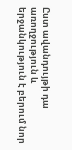Ըստ ավանդույթի դա առողջություն և երջանկություն է բերում նոր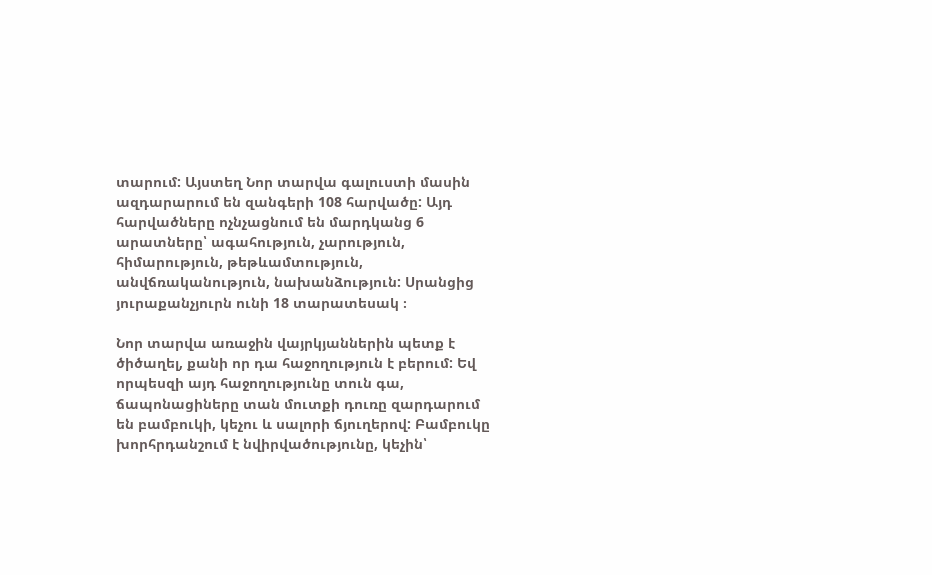տարում: Այստեղ Նոր տարվա գալուստի մասին ազդարարում են զանգերի 108 հարվածը: Այդ հարվածները ոչնչացնում են մարդկանց 6 արատները՝ ագահություն, չարություն, հիմարություն, թեթևամտություն, անվճռականություն, նախանձություն: Սրանցից յուրաքանչյուրն ունի 18 տարատեսակ ։

Նոր տարվա առաջին վայրկյաններին պետք է ծիծաղել, քանի որ դա հաջողություն է բերում: Եվ որպեսզի այդ հաջողությունը տուն գա, ճապոնացիները տան մուտքի դուռը զարդարում են բամբուկի, կեչու և սալորի ճյուղերով: Բամբուկը խորհրդանշում է նվիրվածությունը, կեչին՝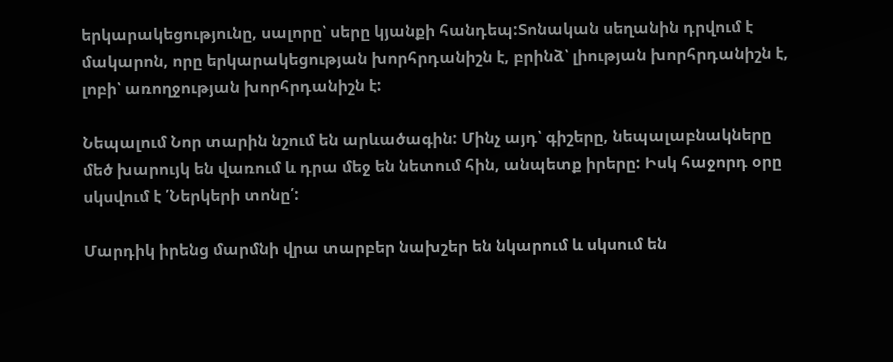երկարակեցությունը, սալորը՝ սերը կյանքի հանդեպ:Տոնական սեղանին դրվում է մակարոն, որը երկարակեցության խորհրդանիշն է, բրինձ՝ լիության խորհրդանիշն է, լոբի՝ առողջության խորհրդանիշն է:

Նեպալում Նոր տարին նշում են արևածագին: Մինչ այդ՝ գիշերը, նեպալաբնակները մեծ խարույկ են վառում և դրա մեջ են նետում հին, անպետք իրերը: Իսկ հաջորդ օրը սկսվում է ՛Ներկերի տոնը՛:

Մարդիկ իրենց մարմնի վրա տարբեր նախշեր են նկարում և սկսում են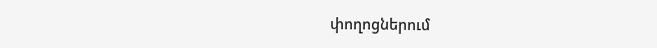փողոցներում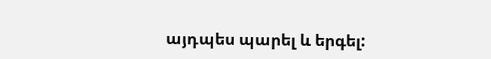այդպես պարել և երգել: